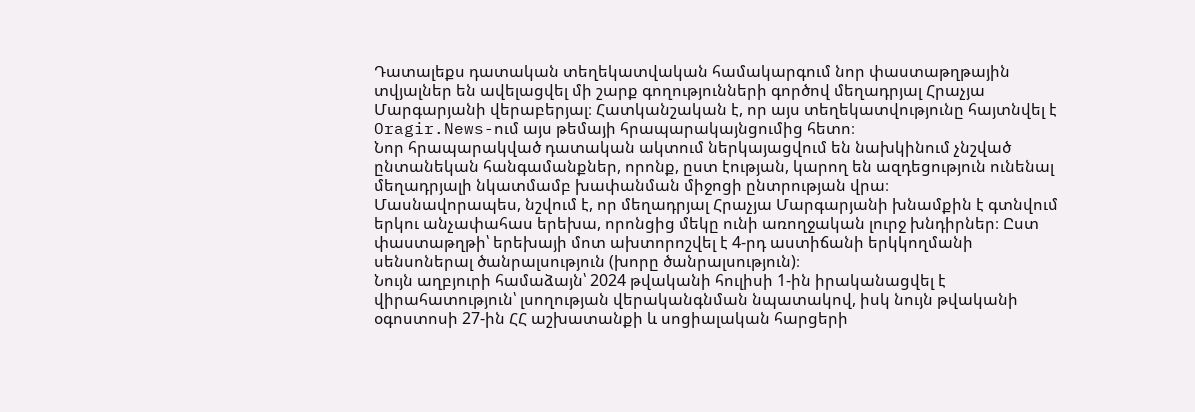Դատալեքս դատական տեղեկատվական համակարգում նոր փաստաթղթային տվյալներ են ավելացվել մի շարք գողությունների գործով մեղադրյալ Հրաչյա Մարգարյանի վերաբերյալ։ Հատկանշական է, որ այս տեղեկատվությունը հայտնվել է Oragir.News-ում այս թեմայի հրապարակայնցումից հետո։
Նոր հրապարակված դատական ակտում ներկայացվում են նախկինում չնշված ընտանեկան հանգամանքներ, որոնք, ըստ էության, կարող են ազդեցություն ունենալ մեղադրյալի նկատմամբ խափանման միջոցի ընտրության վրա։
Մասնավորապես, նշվում է, որ մեղադրյալ Հրաչյա Մարգարյանի խնամքին է գտնվում երկու անչափահաս երեխա, որոնցից մեկը ունի առողջական լուրջ խնդիրներ։ Ըստ փաստաթղթի՝ երեխայի մոտ ախտորոշվել է 4-րդ աստիճանի երկկողմանի սենսոներալ ծանրալսություն (խորը ծանրալսություն)։
Նույն աղբյուրի համաձայն՝ 2024 թվականի հուլիսի 1-ին իրականացվել է վիրահատություն՝ լսողության վերականգնման նպատակով, իսկ նույն թվականի օգոստոսի 27-ին ՀՀ աշխատանքի և սոցիալական հարցերի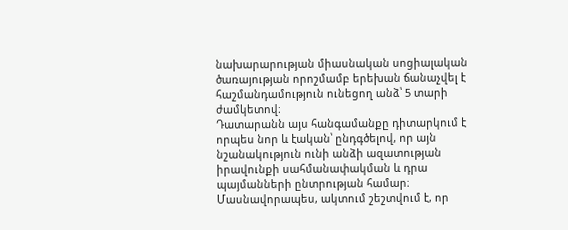նախարարության միասնական սոցիալական ծառայության որոշմամբ երեխան ճանաչվել է հաշմանդամություն ունեցող անձ՝ 5 տարի ժամկետով։
Դատարանն այս հանգամանքը դիտարկում է որպես նոր և էական՝ ընդգծելով, որ այն նշանակություն ունի անձի ազատության իրավունքի սահմանափակման և դրա պայմանների ընտրության համար։ Մասնավորապես, ակտում շեշտվում է, որ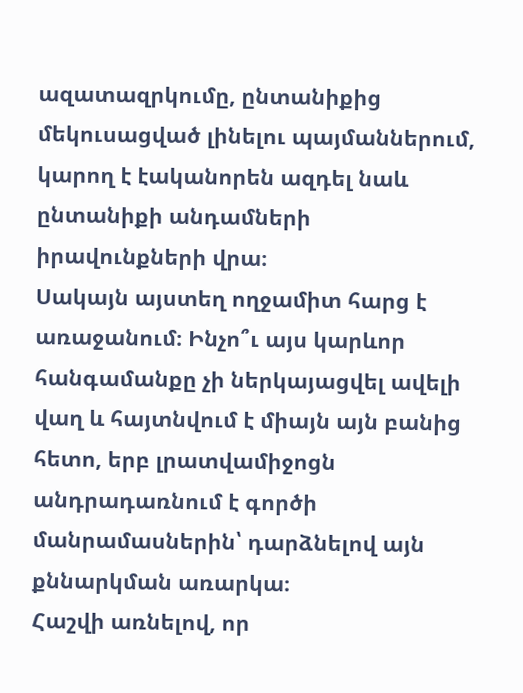ազատազրկումը, ընտանիքից մեկուսացված լինելու պայմաններում, կարող է էականորեն ազդել նաև ընտանիքի անդամների իրավունքների վրա։
Սակայն այստեղ ողջամիտ հարց է առաջանում։ Ինչո՞ւ այս կարևոր հանգամանքը չի ներկայացվել ավելի վաղ և հայտնվում է միայն այն բանից հետո, երբ լրատվամիջոցն անդրադառնում է գործի մանրամասներին՝ դարձնելով այն քննարկման առարկա։
Հաշվի առնելով, որ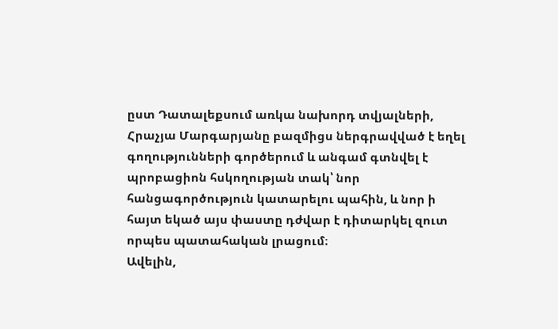ըստ Դատալեքսում առկա նախորդ տվյալների, Հրաչյա Մարգարյանը բազմիցս ներգրավված է եղել գողությունների գործերում և անգամ գտնվել է պրոբացիոն հսկողության տակ՝ նոր հանցագործություն կատարելու պահին, և նոր ի հայտ եկած այս փաստը դժվար է դիտարկել զուտ որպես պատահական լրացում։
Ավելին,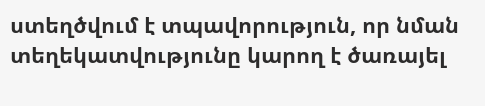ստեղծվում է տպավորություն, որ նման տեղեկատվությունը կարող է ծառայել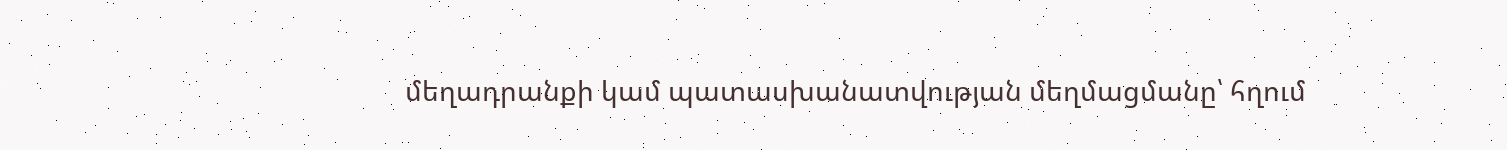մեղադրանքի կամ պատասխանատվության մեղմացմանը՝ հղում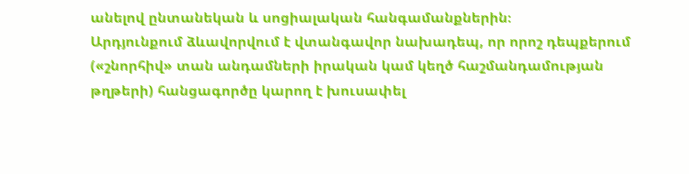անելով ընտանեկան և սոցիալական հանգամանքներին։
Արդյունքում ձևավորվում է վտանգավոր նախադեպ, որ որոշ դեպքերում («շնորհիվ» տան անդամների իրական կամ կեղծ հաշմանդամության թղթերի) հանցագործը կարող է խուսափել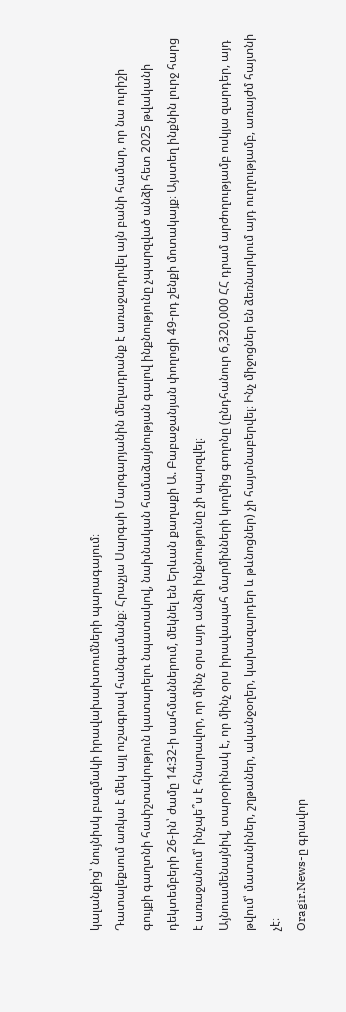կալանքից՝ նույնիսկ բազմակի իրավախախտումների պարագայում։
Դատալեքսում առկա է մեկ այլ ուշագրավ հանգամանք։ Հրաչյա Սարգսի Մարգարյանին մեղադրանք է առաջադրվել այն բանի համար, որ նա ուրիշի գույքի գաղտնի հափշտակություն կատարելու նպատակով, նախնական համաձայնության գալով ինքնությունը չպարզված անձի հետ 2025 թվականի դեկտեմբերի 26-ին՝ ժամը 14:32-ի սահմաններում, մեկնել են Երևան քաղաքի Ա. Բաբաջանյան փողոցի 49-րդ շենքի մոտակայք։ Այստեղ ինքնին լուրջ հարց է առաջանում՝ ինչպե՞ս է հնարավոր, որ մինչ օրս այդ անձի ինքնությունը չի պարզվել։
Այնուամենայնիվ, տարօրինակ է, որ մինչ օրս իրավապահ մարմինների կողմից գողոնը (ընդհանուր 6,320,000 ՀՀ դրամ արժողությամբ ոսկյա զարդեր, այդ թվում՝ մատանիներ, շղթաներ, ականջօղեր, կախազարդեր և թևնոցներ) չի հայտնաբերվել։ Ինչ միջոցներ են ձեռնարկում այդ ուղղությամբ, առայժմ հայտնի չէ։
Oragir.News-ը գրավոր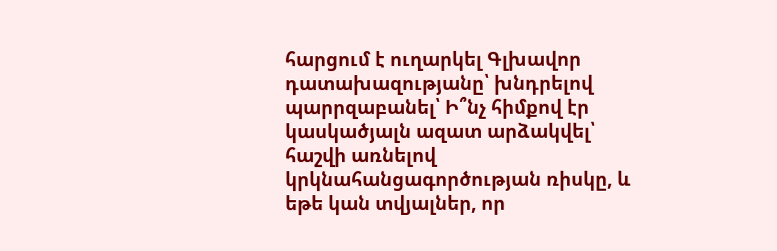հարցում է ուղարկել Գլխավոր դատախազությանը՝ խնդրելով պարրզաբանել՝ Ի՞նչ հիմքով էր կասկածյալն ազատ արձակվել՝ հաշվի առնելով կրկնահանցագործության ռիսկը, և եթե կան տվյալներ, որ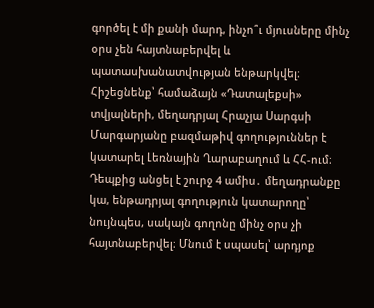գործել է մի քանի մարդ, ինչո՞ւ մյուսները մինչ օրս չեն հայտնաբերվել և պատասխանատվության ենթարկվել։
Հիշեցնենք՝ համաձայն «Դատալեքսի» տվյալների, մեղադրյալ Հրաչյա Սարգսի Մարգարյանը բազմաթիվ գողություններ է կատարել Լեռնային Ղարաբաղում և ՀՀ-ում։
Դեպքից անցել է շուրջ 4 ամիս․ մեղադրանքը կա, ենթադրյալ գողություն կատարողը՝ նույնպես, սակայն գողոնը մինչ օրս չի հայտնաբերվել։ Մնում է սպասել՝ արդյոք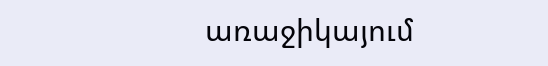առաջիկայում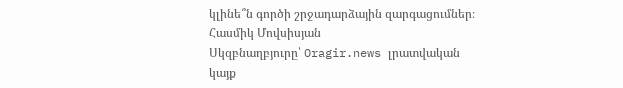կլինե՞ն գործի շրջադարձային զարգացումներ։
Հասմիկ Մովսիսյան
Սկզբնաղբյուրը՝ Oragir.news լրատվական կայք